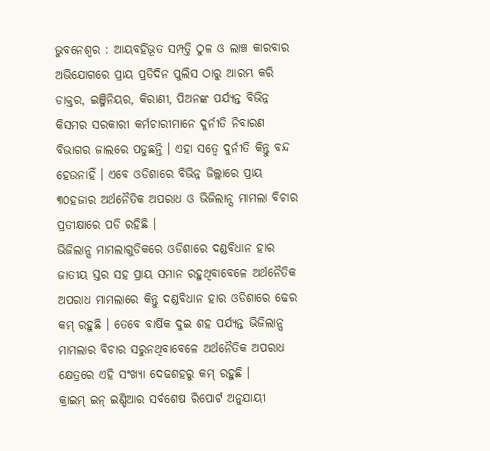ଭୁବନେଶ୍ୱର : ଆୟବର୍ହିଭୂତ ସମ୍ପତ୍ତି ଠୁଳ ଓ ଲାଞ୍ଚ କାରବାର ଅଭିଯୋଗରେ ପ୍ରାୟ ପ୍ରତିଦିନ ପୁଲିସ ଠାରୁ ଆରମ୍ଭ କରି ଡାକ୍ତର, ଇଞ୍ଜିନିୟର, କିରାଣୀ, ପିଅନଙ୍କ ପର୍ଯ୍ୟନ୍ତ ବିଭିନ୍ନ କିସମର ସରକାରୀ କର୍ମଚାରୀମାନେ ଦୁର୍ନୀତି ନିବାରଣ ବିଭାଗର ଜାଲରେ ପଡୁଛନ୍ତି । ଏହା ସତ୍ୱେ ଦୁର୍ନୀତି କିନ୍ତୁ ବନ୍ଦ ହେଉନାହିଁ । ଏବେ ଓଡିଶାରେ ବିଭିନ୍ନ ଜିଲ୍ଲାରେ ପ୍ରାୟ ୩୦ହଜାର ଅର୍ଥନୈତିକ ଅପରାଧ ଓ ଭିଜିଲାନ୍ସ ମାମଲା ବିଚାର ପ୍ରତୀକ୍ଷାରେ ପଡି ରହିଛି ।
ଭିଜିଲାନ୍ସ ମାମଲାଗୁଡିକରେ ଓଡିଶାରେ ଦଣ୍ଡବିଧାନ ହାର ଜାତୀୟ ସ୍ତର ସହ ପ୍ରାୟ ସମାନ ରହୁଥିବାବେଳେ ଅର୍ଥନୈତିକ ଅପରାଧ ମାମଲାରେ କିନ୍ତୁ ଦଣ୍ଡବିଧାନ ହାର ଓଡିଶାରେ ଢେର କମ୍ ରହୁଛି । ତେବେ ବାର୍ଷିକ ଦୁଇ ଶହ ପର୍ଯ୍ୟନ୍ତ ଭିଜିଲାନ୍ସ ମାମଲାର ବିଚାର ସରୁନଥିବାବେଳେ ଅର୍ଥନୈତିକ ଅପରାଧ କ୍ଷେତ୍ରରେ ଏହି ସଂଖ୍ୟା ଦେଢଶହରୁ କମ୍ ରହୁଛି ।
କ୍ରାଇମ୍ ଇନ୍ ଇଣ୍ଡିଆର ସର୍ବଶେଷ ରିପୋର୍ଟ ଅନୁଯାୟୀ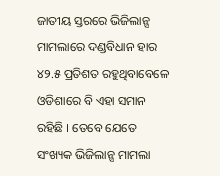ଜାତୀୟ ସ୍ତରରେ ଭିଜିଲାନ୍ସ ମାମଲାରେ ଦଣ୍ଡବିଧାନ ହାର ୪୨.୫ ପ୍ରତିଶତ ରହୁଥିବାବେଳେ ଓଡିଶାରେ ବି ଏହା ସମାନ ରହିଛି । ତେବେ ଯେତେ ସଂଖ୍ୟକ ଭିଜିଲାନ୍ସ ମାମଲା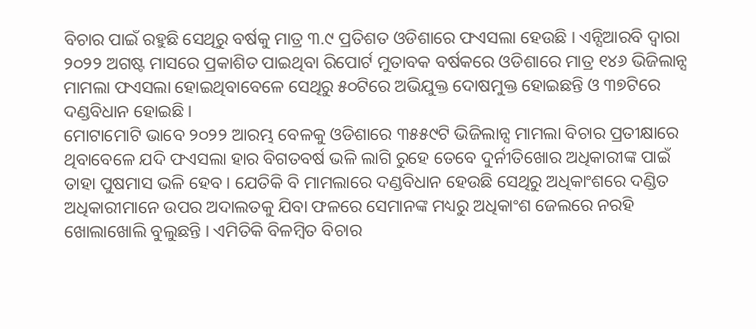ବିଚାର ପାଇଁ ରହୁଛି ସେଥିରୁ ବର୍ଷକୁ ମାତ୍ର ୩.୯ ପ୍ରତିଶତ ଓଡିଶାରେ ଫଏସଲା ହେଉଛି । ଏନ୍ସିଆରବି ଦ୍ୱାରା ୨୦୨୨ ଅଗଷ୍ଟ ମାସରେ ପ୍ରକାଶିତ ପାଇଥିବା ରିପୋର୍ଟ ମୁତାବକ ବର୍ଷକରେ ଓଡିଶାରେ ମାତ୍ର ୧୪୬ ଭିଜିଲାନ୍ସ ମାମଲା ଫଏସଲା ହୋଇଥିବାବେଳେ ସେଥିରୁ ୫୦ଟିରେ ଅଭିଯୁକ୍ତ ଦୋଷମୁକ୍ତ ହୋଇଛନ୍ତି ଓ ୩୭ଟିରେ ଦଣ୍ଡବିଧାନ ହୋଇଛି ।
ମୋଟାମୋଟି ଭାବେ ୨୦୨୨ ଆରମ୍ଭ ବେଳକୁ ଓଡିଶାରେ ୩୫୫୯ଟି ଭିଜିଲାନ୍ସ ମାମଲା ବିଚାର ପ୍ରତୀକ୍ଷାରେ ଥିବାବେଳେ ଯଦି ଫଏସଲା ହାର ବିଗତବର୍ଷ ଭଳି ଲାଗି ରୁହେ ତେବେ ଦୁର୍ନୀତିଖୋର ଅଧିକାରୀଙ୍କ ପାଇଁ ତାହା ପୁଷମାସ ଭଳି ହେବ । ଯେତିକି ବି ମାମଲାରେ ଦଣ୍ଡବିଧାନ ହେଉଛି ସେଥିରୁ ଅଧିକାଂଶରେ ଦଣ୍ଡିତ ଅଧିକାରୀମାନେ ଉପର ଅଦାଲତକୁ ଯିବା ଫଳରେ ସେମାନଙ୍କ ମଧ୍ୟରୁ ଅଧିକାଂଶ ଜେଲରେ ନରହି ଖୋଲାଖୋଲି ବୁଲୁଛନ୍ତି । ଏମିତିକି ବିଳମ୍ବିତ ବିଚାର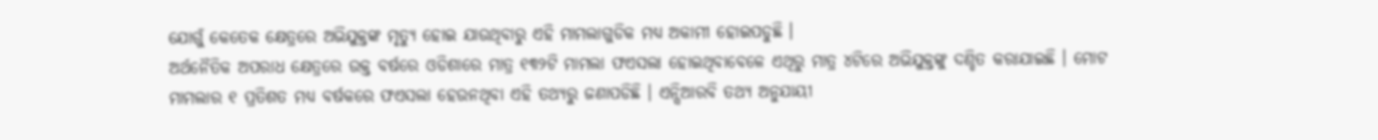ଯୋଗୁଁ କେତେକ କ୍ଷେତ୍ରରେ ଅଭିଯୁକ୍ତଙ୍କ ମୃତ୍ୟୁ ହୋଇ ଯାଉଥିବାରୁ ଏହି ମାମଲାଗୁଡିକ ମଧ୍ୟ ଅକାମୀ ହୋଇପଡୁଛି ।
ଅର୍ଥନୈତିକ ଅପରାଧ କ୍ଷେତ୍ରରେ ଉକ୍ତ ବର୍ଷରେ ଓଡିଶାରେ ମାତ୍ର ୧୩୨ଟି ମାମଲା ଫଏସଲା ହୋଇଥିବାବେଳେ ଏଥିରୁ ମାତ୍ର ୪ଟିରେ ଅଭିଯୁକ୍ତଙ୍କୁ ଦଣ୍ଡିତ କରାଯାଇଛି । ମୋଟ ମାମଲାର ୧ ପ୍ରତିଶତ ମଧ୍ୟ ବର୍ଷକରେ ଫଏସଲା ହେଉନଥିବା ଏହି ତଥ୍ୟରୁ ଜଣାପଡିଛି । ଏନ୍ସିଆରବି ତଥ୍ୟ ଅନୁଯାୟୀ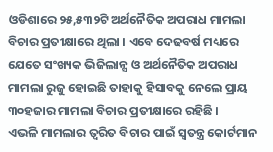ଓଡିଶାରେ ୨୫,୫୩୨ଟି ଅର୍ଥନୈତିକ ଅପରାଧ ମାମଲା ବିଚାର ପ୍ରତୀକ୍ଷାରେ ଥିଲା । ଏବେ ଦେଢବର୍ଷ ମଧ୍ୟରେ ଯେତେ ସଂଖ୍ୟକ ଭିଜିଲାନ୍ସ ଓ ଅର୍ଥନୈତିକ ଅପରାଧ ମାମଲା ରୁଜୁ ହୋଇଛି ତାହାକୁ ହିସାବକୁ ନେଲେ ପ୍ରାୟ ୩୦ହଜାର ମାମଲା ବିଚାର ପ୍ରତୀକ୍ଷାରେ ରହିଛି ।
ଏଭଳି ମାମଲାର ତ୍ୱରିତ ବିଚାର ପାଇଁ ସ୍ୱତନ୍ତ୍ର କୋର୍ଟମାନ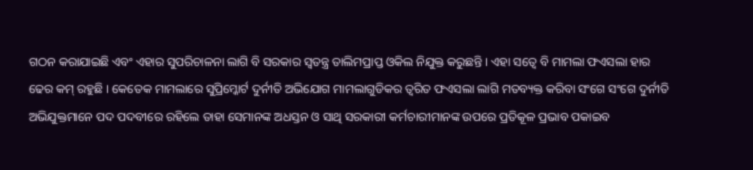ଗଠନ କରାଯାଇଛି ଏବଂ ଏହାର ସୁପରିଚାଳନା ଲାଗି ବି ସରକାର ସ୍ୱତନ୍ତ୍ର ତାଲିମପ୍ରାପ୍ତ ଓକିଲ ନିଯୁକ୍ତ କରୁଛନ୍ତି । ଏହା ସତ୍ୱେ ବି ମାମଲା ଫଏସଲା ହାର ଢେର କମ୍ ରହୁଛି । କେତେକ ମାମଲାରେ ସୁପ୍ରିମ୍କୋର୍ଟ ଦୁର୍ନୀତି ଅଭିଯୋଗ ମାମଲାଗୁଡିକର ତ୍ୱରିତ ଫଏସଲା ଲାଗି ମତବ୍ୟକ୍ତ କରିବା ସଂଗେ ସଂଗେ ଦୁର୍ନୀତି ଅଭିଯୁକ୍ତମାନେ ପଦ ପଦବୀରେ ରହିଲେ ତାହା ସେମାନଙ୍କ ଅଧସ୍ତନ ଓ ସାଥି ସରକାରୀ କର୍ମଚାରୀମାନଙ୍କ ଉପରେ ପ୍ରତିକୂଳ ପ୍ରଭାବ ପକାଇବ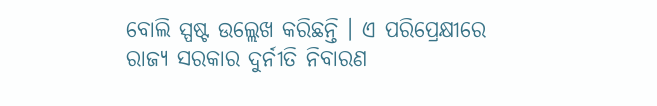ବୋଲି ସ୍ପଷ୍ଟ ଉଲ୍ଲେଖ କରିଛନ୍ତି । ଏ ପରିପ୍ରେକ୍ଷୀରେ ରାଜ୍ୟ ସରକାର ଦୁର୍ନୀତି ନିବାରଣ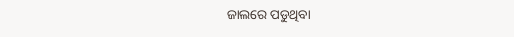ଜାଲରେ ପଡୁଥିବା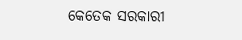କେତେକ ସରକାରୀ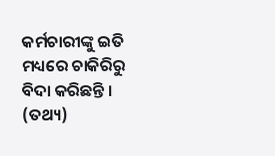କର୍ମଚାରୀଙ୍କୁ ଇତି ମଧ୍ୟରେ ଚାକିରିରୁ ବିଦା କରିଛନ୍ତି । (ତଥ୍ୟ)